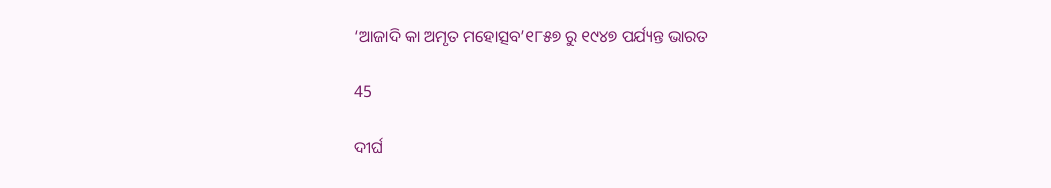‘ଆଜାଦି କା ଅମୃତ ମହୋତ୍ସବ’୧୮୫୭ ରୁ ୧୯୪୭ ପର୍ଯ୍ୟନ୍ତ ଭାରତ

45

ଦୀର୍ଘ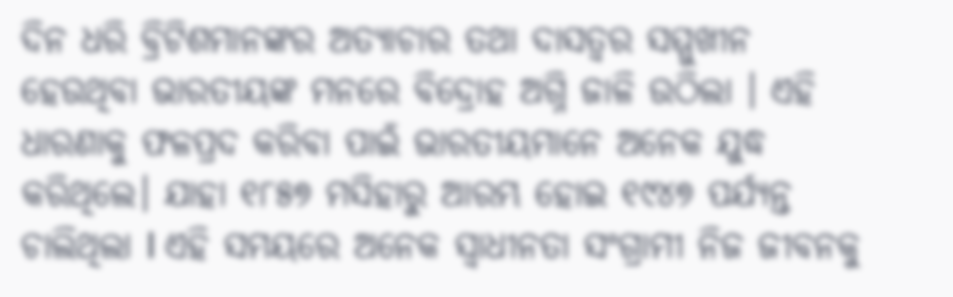ଦିନ ଧରି ବ୍ରିଟିଶମାନଙ୍କର ଅତ୍ୟାଚାର ତଥା ଦାସତ୍ୱର ସମ୍ମୁଖୀନ ହେଉଥିବା ଭାରତୀୟଙ୍କ ମନରେ ବିଦ୍ରୋହ ଅଗ୍ନି ଜାଳି ଉଠିଲା । ଏହି ଧାରଣାକୁ ଫଳପ୍ରଦ କରିବା ପାଇଁ ଭାରତୀୟମାନେ ଅନେକ ଯୁଦ୍ଧ କରିଥିଲେ। ଯାହା ୧୮୫୭ ମସିହାରୁ ଆରମ୍ଭ ହୋଇ ୧୯୪୭ ପର୍ଯ୍ୟନ୍ତ ଚାଲିଥିଲା I ଏହି ସମୟରେ ଅନେକ ସ୍ୱାଧୀନତା ସଂଗ୍ରାମୀ ନିଜ ଜୀବନକୁ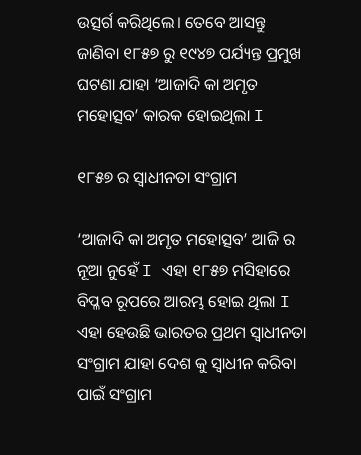ଉତ୍ସର୍ଗ କରିଥିଲେ। ତେବେ ଆସନ୍ତୁ ଜାଣିବା ୧୮୫୭ ରୁ ୧୯୪୭ ପର୍ଯ୍ୟନ୍ତ ପ୍ରମୁଖ ଘଟଣା ଯାହା ‘ଆଜାଦି କା ଅମୃତ ମହୋତ୍ସବ’ କାରକ ହୋଇଥିଲା I

୧୮୫୭ ର ସ୍ୱାଧୀନତା ସଂଗ୍ରାମ

‘ଆଜାଦି କା ଅମୃତ ମହୋତ୍ସବ’ ଆଜି ର ନୂଆ ନୁହେଁ I ଏହା ୧୮୫୭ ମସିହାରେ ବିପ୍ଳବ ରୂପରେ ଆରମ୍ଭ ହୋଇ ଥିଲା I ଏହା ହେଉଛି ଭାରତର ପ୍ରଥମ ସ୍ୱାଧୀନତା ସଂଗ୍ରାମ ଯାହା ଦେଶ କୁ ସ୍ୱାଧୀନ କରିବା ପାଇଁ ସଂଗ୍ରାମ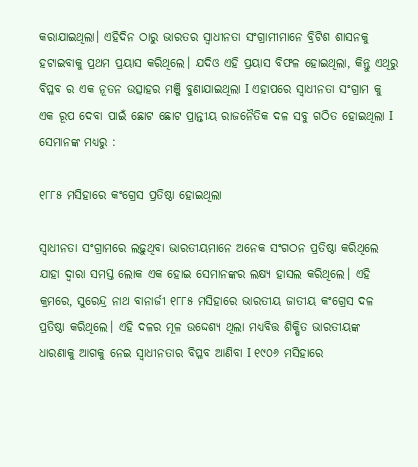କରାଯାଇଥିଲା। ଏହିଦିନ ଠାରୁ ଭାରତର ସ୍ୱାଧୀନତା ସଂଗ୍ରାମୀମାନେ ବ୍ରିଟିଶ ଶାସନକୁ ହଟାଇବାକୁ ପ୍ରଥମ ପ୍ରୟାସ କରିଥିଲେ। ଯଦିଓ ଏହି ପ୍ରୟାସ ବିଫଳ ହୋଇଥିଲା, କିନ୍ତୁ ଏଥିରୁ ବିପ୍ଳବ ର ଏକ ନୂତନ ଉତ୍ସାହର ମଞ୍ଜି ବୁଣାଯାଇଥିଲା I ଏହାପରେ ସ୍ୱାଧୀନତା ସଂଗ୍ରାମ କୁ ଏକ ରୂପ ଦେବା ପାଇଁ ଛୋଟ ଛୋଟ ପ୍ରାନ୍ତୀୟ ରାଜନୈତିକ ଦଳ ସବୁ ଗଠିତ ହୋଇଥିଲା I ସେମାନଙ୍କ ମଧ୍ୟରୁ :

୧୮୮୫ ମସିହାରେ କଂଗ୍ରେସ ପ୍ରତିଷ୍ଠା ହୋଇଥିଲା

ସ୍ୱାଧୀନତା ସଂଗ୍ରାମରେ ଲଢ଼ୁଥିବା ଭାରତୀୟମାନେ ଅନେକ ସଂଗଠନ ପ୍ରତିଷ୍ଠା କରିଥିଲେ ଯାହା ଦ୍ୱାରା ସମସ୍ତ ଲୋକ ଏକ ହୋଇ ସେମାନଙ୍କର ଲକ୍ଷ୍ୟ ହାସଲ କରିଥିଲେ। ଏହି କ୍ରମରେ, ସୁରେନ୍ଦ୍ର ନାଥ ବାନାର୍ଜୀ ୧୮୮୫ ମସିହାରେ ଭାରତୀୟ ଜାତୀୟ କଂଗ୍ରେସ ଦଳ ପ୍ରତିଷ୍ଠା କରିଥିଲେ। ଏହି ଦଳର ମୂଳ ଉଦ୍ଦେଶ୍ୟ ଥିଲା ମଧ୍ୟବିତ୍ତ ଶିକ୍ଷିତ ଭାରତୀୟଙ୍କ ଧାରଣାକୁ ଆଗକୁ ନେଇ ସ୍ୱାଧୀନତାର ବିପ୍ଳବ ଆଣିବା I ୧୯୦୬ ମସିହାରେ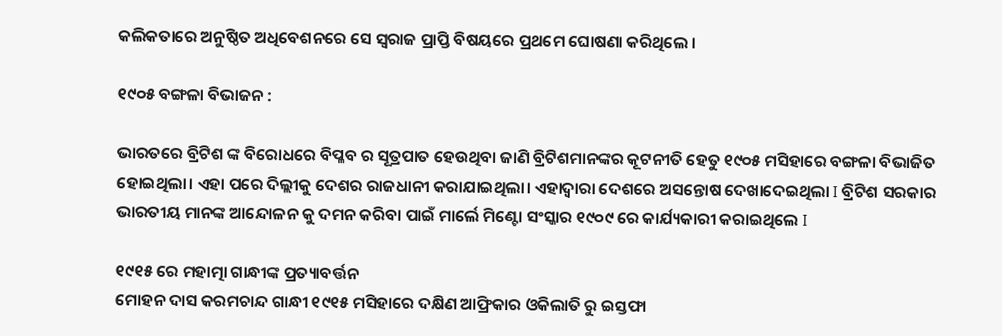କଲିକତାରେ ଅନୁଷ୍ଠିତ ଅଧିବେଶନରେ ସେ ସ୍ୱରାଜ ପ୍ରାପ୍ତି ବିଷୟରେ ପ୍ରଥମେ ଘୋଷଣା କରିଥିଲେ ।

୧୯୦୫ ବଙ୍ଗଳା ବିଭାଜନ :

ଭାରତରେ ବ୍ରିଟିଶ ଙ୍କ ବିରୋଧରେ ବିପ୍ଳବ ର ସୂତ୍ରପାତ ହେଉଥିବା ଜାଣି ବ୍ରିଟିଶମାନଙ୍କର କୂଟନୀତି ହେତୁ ୧୯୦୫ ମସିହାରେ ବଙ୍ଗଳା ବିଭାଜିତ ହୋଇଥିଲା। ଏହା ପରେ ଦିଲ୍ଲୀକୁ ଦେଶର ରାଜଧାନୀ କରାଯାଇଥିଲା। ଏହାଦ୍ୱାରା ଦେଶରେ ଅସନ୍ତୋଷ ଦେଖାଦେଇଥିଲା I ବ୍ରିଟିଶ ସରକାର ଭାରତୀୟ ମାନଙ୍କ ଆନ୍ଦୋଳନ କୁ ଦମନ କରିବା ପାଇଁ ମାର୍ଲେ ମିଣ୍ଟୋ ସଂସ୍କାର ୧୯୦୯ ରେ କାର୍ଯ୍ୟକାରୀ କରାଇଥିଲେ I

୧୯୧୫ ରେ ମହାତ୍ମା ଗାନ୍ଧୀଙ୍କ ପ୍ରତ୍ୟାବର୍ତ୍ତନ
ମୋହନ ଦାସ କରମଚାନ୍ଦ ଗାନ୍ଧୀ ୧୯୧୫ ମସିହାରେ ଦକ୍ଷିଣ ଆଫ୍ରିକାର ଓକିଲାତି ରୁ ଇସ୍ତଫା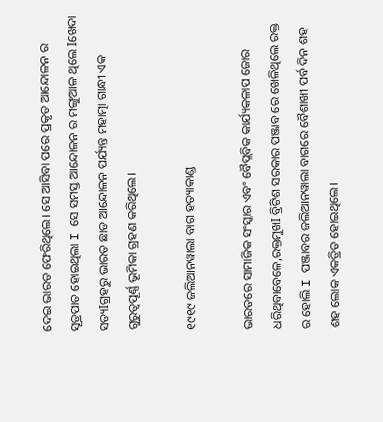ଦେଇ ଭାରତ ଫେରିଥିଲେ। ସେ ଆସିବା ପରେ ପ୍ରକୃତ ଆନ୍ଦୋଳନ ର ସୂତ୍ରପାତ ହୋଇଥିଲା I ସେ ସମସ୍ତ ଆନ୍ଦୋଳନ ର ମଙ୍ଗୁଆଳ ଥିଲେ Iଖେଦା ସତ୍ୟIଗ୍ରହରୁ ଭାରତ ଛାଡ ଆନ୍ଦୋଳନ ପର୍ଯ୍ୟନ୍ତ ମହାତ୍ମା ଗାନ୍ଧୀ ଏକ ଗୁରୁତ୍ୱପୂର୍ଣ୍ଣ ଭୂମିକା ଗ୍ରହଣ କରିଥିଲେ।

୧୯୧୯ ଜଲିଆନୱାଲା ବାଗ ହତ୍ୟାକାଣ୍ଡ

ଭାରତରେ ସାମାଜିକ ସଂସ୍କାର ଏବଂ ବୈପ୍ଲବିକ କାର୍ଯ୍ୟକଳାପ ଜୋର ଧରିଥିବାବେଳେ,ରକ୍ତମୁଖI ବ୍ରିଟିଶ ସରକାର ପଞ୍ଜାବ ରେ ଖେଳିଥିଲେ ରକ୍ତ ର ହୋଲି I ପଞ୍ଜାବର ଜଲିଆନୱାଲା ବାଗରେ ବୈଶାଖୀ ପର୍ବ ଦିନ ଶହ ଶହ ଲୋକ ଏକତ୍ରିତ ହୋଇଥିଲେ।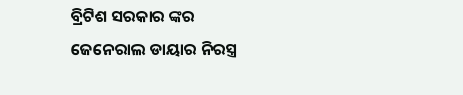ବ୍ରିଟିଶ ସରକାର ଙ୍କର ଜେନେରାଲ ଡାୟାର ନିରସ୍ତ୍ର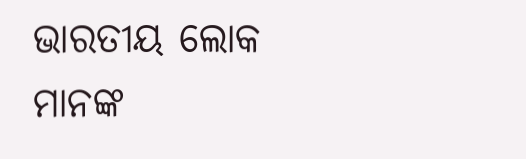ଭାରତୀୟ ଲୋକ ମାନଙ୍କ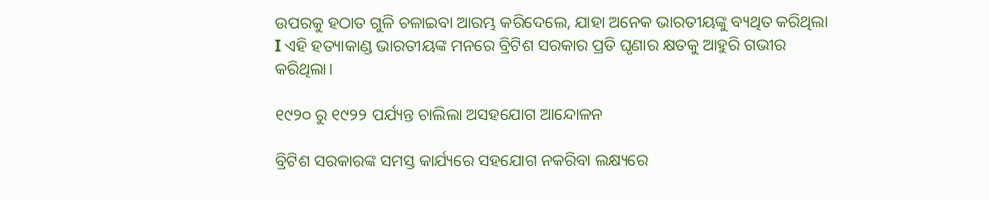ଉପରକୁ ହଠାତ ଗୁଳି ଚଳାଇବା ଆରମ୍ଭ କରିଦେଲେ, ଯାହା ଅନେକ ଭାରତୀୟଙ୍କୁ ବ୍ୟଥିତ କରିଥିଲା I ଏହି ହତ୍ୟାକାଣ୍ଡ ଭାରତୀୟଙ୍କ ମନରେ ବ୍ରିଟିଶ ସରକାର ପ୍ରତି ଘୃଣାର କ୍ଷତକୁ ଆହୁରି ଗଭୀର କରିଥିଲା।

୧୯୨୦ ରୁ ୧୯୨୨ ପର୍ଯ୍ୟନ୍ତ ଚାଲିଲା ଅସହଯୋଗ ଆନ୍ଦୋଳନ

ବ୍ରିଟିଶ ସରକାରଙ୍କ ସମସ୍ତ କାର୍ଯ୍ୟରେ ସହଯୋଗ ନକରିବା ଲକ୍ଷ୍ୟରେ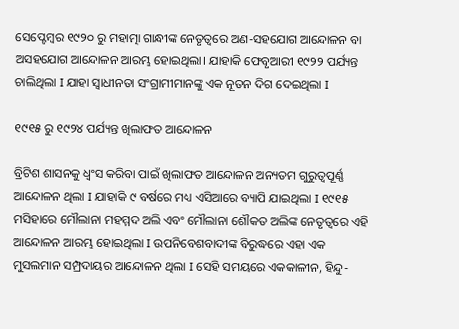ସେପ୍ଟେମ୍ବର ୧୯୨୦ ରୁ ମହାତ୍ମା ଗାନ୍ଧୀଙ୍କ ନେତୃତ୍ୱରେ ଅଣ-ସହଯୋଗ ଆନ୍ଦୋଳନ ବା ଅସହଯୋଗ ଆନ୍ଦୋଳନ ଆରମ୍ଭ ହୋଇଥିଲା। ଯାହାକି ଫେବୃଆରୀ ୧୯୨୨ ପର୍ଯ୍ୟନ୍ତ ଚାଲିଥିଲା I ଯାହା ସ୍ୱାଧୀନତା ସଂଗ୍ରାମୀମାନଙ୍କୁ ଏକ ନୂତନ ଦିଗ ଦେଇଥିଲା I

୧୯୧୫ ରୁ ୧୯୨୪ ପର୍ଯ୍ୟନ୍ତ ଖିଲାଫତ ଆନ୍ଦୋଳନ

ବ୍ରିଟିଶ ଶାସନକୁ ଧ୍ୱଂସ କରିବା ପାଇଁ ଖିଲାଫତ ଆନ୍ଦୋଳନ ଅନ୍ୟତମ ଗୁରୁତ୍ୱପୂର୍ଣ୍ଣ ଆନ୍ଦୋଳନ ଥିଲା I ଯାହାକି ୯ ବର୍ଷରେ ମଧ୍ୟ ଏସିଆରେ ବ୍ୟାପି ଯାଇଥିଲା I ୧୯୧୫ ମସିହାରେ ମୌଲାନା ମହମ୍ମଦ ଅଲି ଏବଂ ମୌଲାନା ଶୌକତ ଅଲିଙ୍କ ନେତୃତ୍ୱରେ ଏହି ଆନ୍ଦୋଳନ ଆରମ୍ଭ ହୋଇଥିଲା I ଉପନିବେଶବାଦୀଙ୍କ ବିରୁଦ୍ଧରେ ଏହା ଏକ ମୁସଲମାନ ସମ୍ପ୍ରଦାୟର ଆନ୍ଦୋଳନ ଥିଲା I ସେହି ସମୟରେ ଏକକାଳୀନ, ହିନ୍ଦୁ-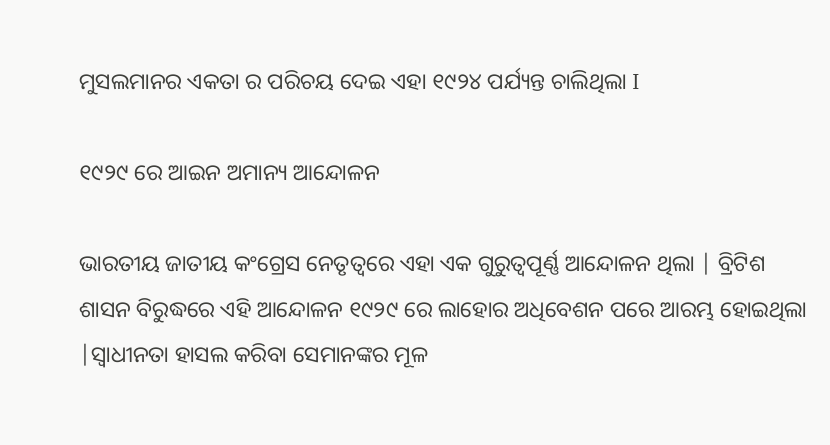ମୁସଲମାନର ଏକତା ର ପରିଚୟ ଦେଇ ଏହା ୧୯୨୪ ପର୍ଯ୍ୟନ୍ତ ଚାଲିଥିଲା I

୧୯୨୯ ରେ ଆଇନ ଅମାନ୍ୟ ଆନ୍ଦୋଳନ

ଭାରତୀୟ ଜାତୀୟ କଂଗ୍ରେସ ନେତୃତ୍ୱରେ ଏହା ଏକ ଗୁରୁତ୍ୱପୂର୍ଣ୍ଣ ଆନ୍ଦୋଳନ ଥିଲା | ବ୍ରିଟିଶ ଶାସନ ବିରୁଦ୍ଧରେ ଏହି ଆନ୍ଦୋଳନ ୧୯୨୯ ରେ ଲାହୋର ଅଧିବେଶନ ପରେ ଆରମ୍ଭ ହୋଇଥିଲା |ସ୍ୱାଧୀନତା ହାସଲ କରିବା ସେମାନଙ୍କର ମୂଳ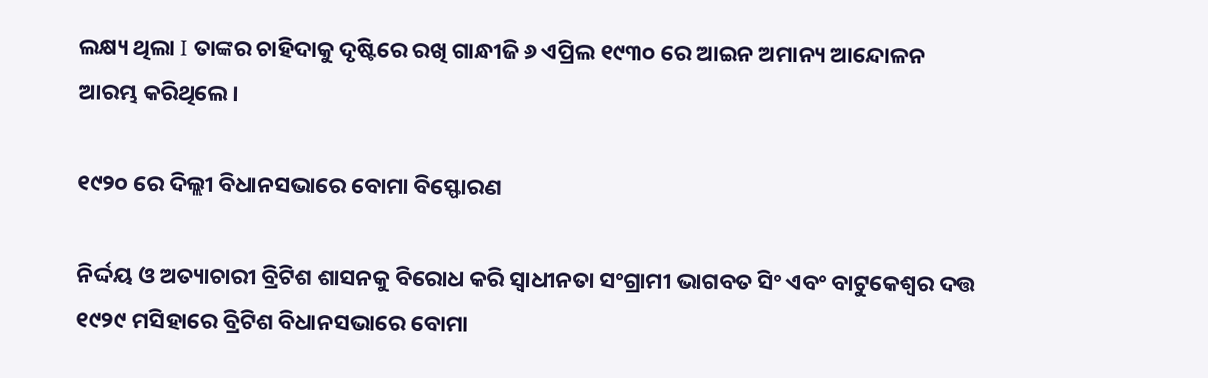ଲକ୍ଷ୍ୟ ଥିଲା I ତାଙ୍କର ଚାହିଦାକୁ ଦୃଷ୍ଟିରେ ରଖି ଗାନ୍ଧୀଜି ୬ ଏପ୍ରିଲ ୧୯୩୦ ରେ ଆଇନ ଅମାନ୍ୟ ଆନ୍ଦୋଳନ ଆରମ୍ଭ କରିଥିଲେ।

୧୯୨୦ ରେ ଦିଲ୍ଲୀ ବିଧାନସଭାରେ ବୋମା ବିସ୍ଫୋରଣ

ନିର୍ଦ୍ଦୟ ଓ ଅତ୍ୟାଚାରୀ ବ୍ରିଟିଶ ଶାସନକୁ ବିରୋଧ କରି ସ୍ୱାଧୀନତା ସଂଗ୍ରାମୀ ଭାଗବତ ସିଂ ଏବଂ ବାଟୁକେଶ୍ୱର ଦତ୍ତ ୧୯୨୯ ମସିହାରେ ବ୍ରିଟିଶ ବିଧାନସଭାରେ ବୋମା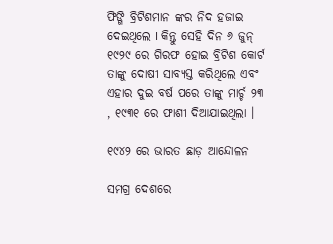ଫିଙ୍ଗି ବ୍ରିଟିଶମାନ ଙ୍କର ନିଦ ହଜାଇ ଦେଇଥିଲେ I କିନ୍ତୁ ସେହି ଦିନ ୬ ଜୁନ୍ ୧୯୨୯ ରେ ଗିରଫ ହୋଇ ବ୍ରିଟିଶ କୋର୍ଟ ତାଙ୍କୁ ଦୋଷୀ ସାବ୍ୟସ୍ତ କରିଥିଲେ ଏବଂ ଏହାର ଦୁଇ ବର୍ଷ ପରେ ତାଙ୍କୁ ମାର୍ଚ୍ଚ ୨୩ , ୧୯୩୧ ରେ ଫାଶୀ ଦିଆଯାଇଥିଲା ।

୧୯୪୨ ରେ ଭାରତ ଛାଡ଼ ଆନ୍ଦୋଳନ

ସମଗ୍ର ଦେଶରେ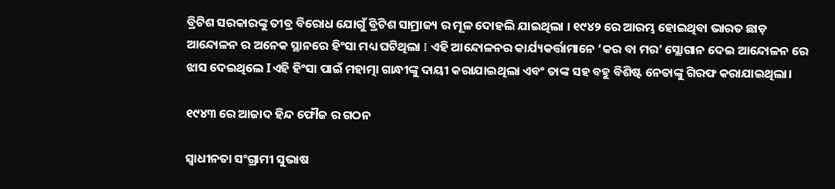ବ୍ରିଟିଶ ସରକାରଙ୍କୁ ତୀବ୍ର ବିରୋଧ ଯୋଗୁଁ ବ୍ରିଟିଶ ସାମ୍ରାଜ୍ୟ ର ମୂଳ ଦୋହଲି ଯାଇଥିଲା । ୧୯୪୨ ରେ ଆରମ୍ଭ ହୋଇଥିବା ଭାରତ ଛାଡ଼ ଆନ୍ଦୋଳନ ର ଅନେକ ସ୍ଥାନରେ ହିଂସା ମଧ୍ୟ ଘଟିଥିଲା I ଏହି ଆନ୍ଦୋଳନର କାର୍ଯ୍ୟକର୍ତ୍ତାମାନେ ‘କର ବା ମର’ ସ୍ଲୋଗାନ ଦେଇ ଆନ୍ଦୋଳନ ରେ ଝାସ ଦେଇଥିଲେ Iଏହି ହିଂସା ପାଇଁ ମହାତ୍ମା ଗାନ୍ଧୀଙ୍କୁ ଦାୟୀ କରାଯାଇଥିଲା ଏବଂ ତାଙ୍କ ସହ ବହୁ ବିଶିଷ୍ଟ ନେତାଙ୍କୁ ଗିରଫ କରାଯାଇଥିଲା।

୧୯୪୩ ରେ ଆଜାଦ ହିନ୍ଦ ଫୌଜ ର ଗଠନ

ସ୍ୱାଧୀନତା ସଂଗ୍ରାମୀ ସୁଭାଷ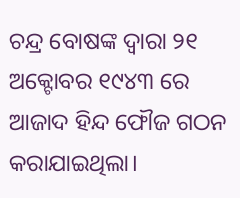ଚନ୍ଦ୍ର ବୋଷଙ୍କ ଦ୍ୱାରା ୨୧ ଅକ୍ଟୋବର ୧୯୪୩ ରେ ଆଜାଦ ହିନ୍ଦ ଫୌଜ ଗଠନ କରାଯାଇଥିଲା।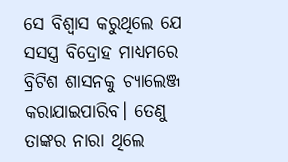ସେ ବିଶ୍ୱାସ କରୁଥିଲେ ଯେ ସସସ୍ତ୍ର ବିଦ୍ରୋହ ମାଧ୍ୟମରେ ବ୍ରିଟିଶ ଶାସନକୁ ଚ୍ୟାଲେଞ୍ଜ କରାଯାଇପାରିବ। ତେଣୁ ତାଙ୍କର ନାରା ଥିଲେ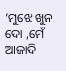‘ମୁଝେ ଖୁନ ଦୋ ,ମେଁ ଆଜାଦି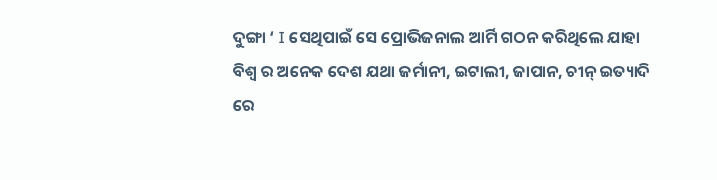ଦୁଙ୍ଗା ‘ I ସେଥିପାଇଁ ସେ ପ୍ରୋଭିଜନାଲ ଆର୍ମି ଗଠନ କରିଥିଲେ ଯାହା ବିଶ୍ୱ ର ଅନେକ ଦେଶ ଯଥା ଜର୍ମାନୀ, ଇଟାଲୀ, ଜାପାନ, ଚୀନ୍ ଇତ୍ୟାଦି ରେ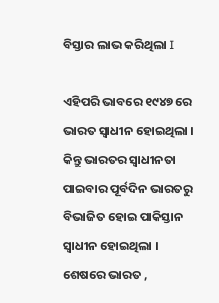ବିସ୍ତାର ଲାଭ କରିଥିଲା I

ଏହିପରି ଭାବରେ ୧୯୪୭ ରେ ଭାରତ ସ୍ୱାଧୀନ ହୋଇଥିଲା । କିନ୍ତୁ ଭାରତର ସ୍ୱାଧୀନତା ପାଇବାର ପୂର୍ବଦିନ ଭାରତରୁ ବିଭାଜିତ ହୋଇ ପାକିସ୍ତାନ ସ୍ୱାଧୀନ ହୋଇଥିଲା । ଶେଷରେ ଭାରତ ,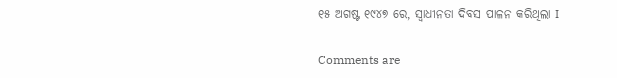୧୫ ଅଗଷ୍ଟ ୧୯୪୭ ରେ, ସ୍ୱାଧୀନତା ଦିବସ ପାଳନ କରିଥିଲା I

Comments are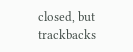closed, but trackbacks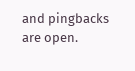and pingbacks are open.